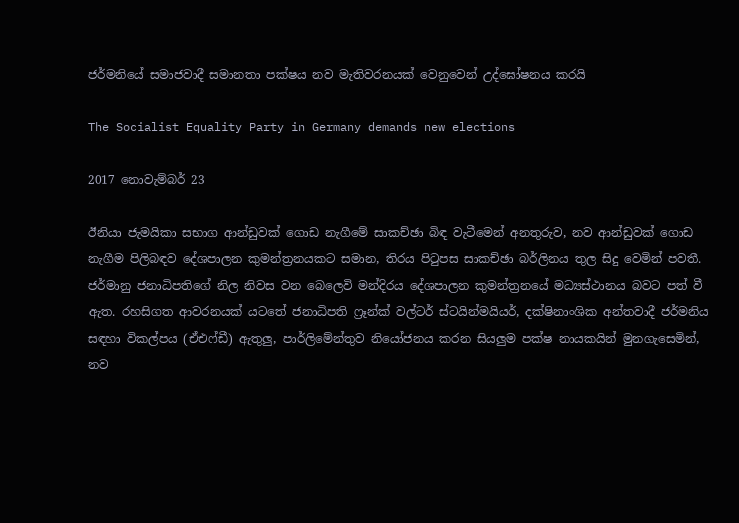ජර්මනියේ සමාජවාදී සමානතා පක්ෂය නව මැතිවරනයක් වෙනුවෙන් උද්ඝෝෂනය කරයි

The Socialist Equality Party in Germany demands new elections

2017 නොවැම්බර් 23

ඊනියා ජැමයිකා සභාග ආන්ඩුවක් ගොඩ නැගීමේ සාකච්ඡා බිඳ වැටීමෙන් අනතුරුව, නව ආන්ඩුවක් ගොඩ නැගීම පිලිබඳව දේශපාලන කුමන්ත්‍රනයකට සමාන, තිරය පිටුපස සාකච්ඡා බර්ලිනය තුල සිදු වෙමින් පවතී. ජර්මානු ජනාධිපතිගේ නිල නිවස වන බෙලෙවි මන්දිරය දේශපාලන කුමන්ත්‍රනයේ මධ්‍යස්ථානය බවට පත් වී ඇත. රහසිගත ආවරනයක් යටතේ ජනාධිපති ෆ්‍රෑන්ක් වල්ටර් ස්ටයින්මයියර්, දක්ෂිනාංශික අන්තවාදී ජර්මනිය සඳහා විකල්පය (ඒඑෆ්ඩී) ඇතුලු, පාර්ලිමේන්තුව නියෝජනය කරන සියලුම පක්ෂ නායකයින් මුනගැසෙමින්, නව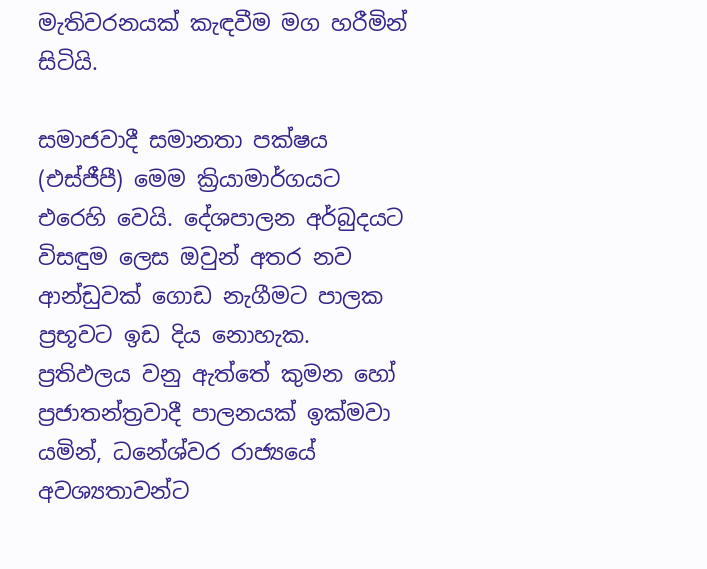මැතිවරනයක් කැඳවීම මග හරීමින් සිටියි.

සමාජවාදී සමානතා පක්ෂය (එස්ජීපී) මෙම ක්‍රියාමාර්ගයට එරෙහි වෙයි. දේශපාලන අර්බුදයට විසඳුම ලෙස ඔවුන් අතර නව ආන්ඩුවක් ගොඩ නැගීමට පාලක ප්‍රභූවට ඉඩ දිය නොහැක. ප්‍රතිඵලය වනු ඇත්තේ කුමන හෝ ප්‍රජාතන්ත්‍රවාදී පාලනයක් ඉක්මවා යමින්, ධනේශ්වර රාජ්‍යයේ අවශ්‍යතාවන්ට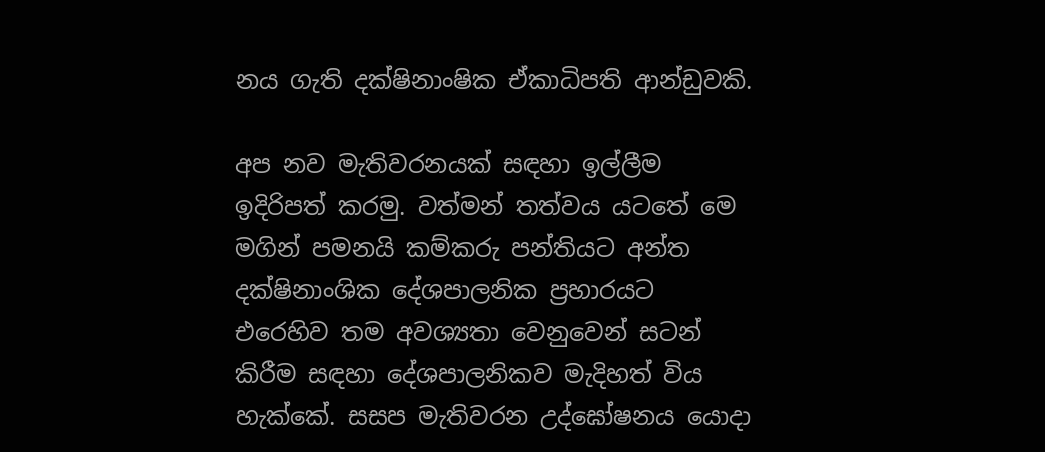නය ගැති දක්ෂිනාංෂික ඒකාධිපති ආන්ඩුවකි.

අප නව මැතිවරනයක් සඳහා ඉල්ලීම ඉදිරිපත් කරමු. වත්මන් තත්වය යටතේ මෙ මගින් පමනයි කම්කරු පන්තියට අන්ත දක්ෂිනාංශික දේශපාලනික ප්‍රහාරයට එරෙහිව තම අවශ්‍යතා වෙනුවෙන් සටන් කිරීම සඳහා දේශපාලනිකව මැදිහත් විය හැක්කේ. සසප මැතිවරන උද්ඝෝෂනය යොදා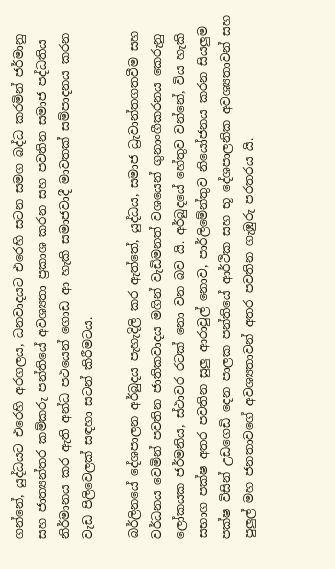ගන්නේ, යුද්ධයට එරෙහි අරගලය, ධනවාදයට එරෙහි සටන සමග බද්ධ කරමින් ජර්මානු සහ ජාත්‍යන්තර කම්කරු පන්තියේ අවශ්‍යතා ප්‍රකාශ කරන සහ පවතින සමාජ පද්ධතිය නිර්මානය කර ඇති අන්ධ පථයෙන් ගොඩ ආ හැකි සමාජවාදී මාවතක් සම්පාදනය කරන වැඩ පිලිවෙලක් සඳහා සටන් කිරීමටය.

බර්ලිනයේ දේශපාලන අර්බුදය පැහැදිලි කර ඇත්තේ, යුද්ධය, සමාජ ධ්‍රැවාන්තගතවීම සහ වර්ධනය වෙමින් පවතින ජාතිකවාදය මගින් වැඩිමනත් වශයෙන් ගුනාංගීකරනය කෙරුනු ලෝකයක ජර්මනිය, ස්ථාවර රටක් නො වන බව යි. අර්බුදයේ හේතුව වන්නේ, විය හැකි සභාග පක්ෂ අතර පවතින සුලු ආරාවුල් නොව, පාර්ලිමේන්තුව නියෝජනය කරන සියලුම පක්ෂ විසින් උඩගෙඩි දෙන පාලක පන්තියේ ආර්ථික සහ භූ දේශපාලනික අවශ්‍යතාවන් සහ පුලුල් මහ ජනතාවගේ අවශ්‍යතාවන් අතර පවතින ගැඹුරු පරතරය යි.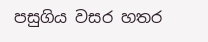පසුගිය වසර හතර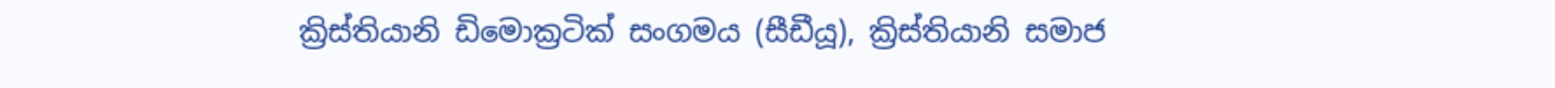ක්‍රිස්තියානි ඩිමොක්‍රටික් සංගමය (සීඩීයූ), ක්‍රිස්තියානි සමාජ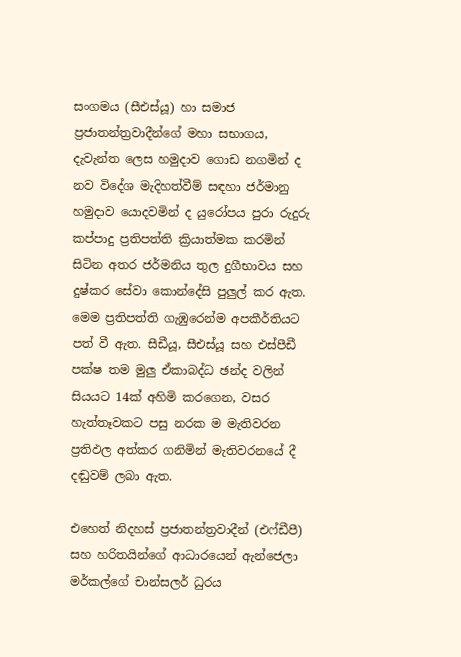සංගමය (සීඑස්යූ) හා සමාජ ප්‍රජාතන්ත්‍රවාදීන්ගේ මහා සභාගය, දැවැන්ත ලෙස හමුදාව ගොඩ නගමින් ද නව විදේශ මැදිහත්වීම් සඳහා ජර්මානු හමුදාව යොදවමින් ද යුරෝපය පුරා රුදුරු කප්පාදු ප්‍රතිපත්ති ක්‍රියාත්මක කරමින් සිටින අතර ජර්මනිය තුල දුගීභාවය සහ දුෂ්කර සේවා කොන්දේසි පුලුල් කර ඇත. මෙම ප්‍රතිපත්ති ගැඹුරෙන්ම අපකීර්තියට පත් වී ඇත. සීඩීයූ, සීඑස්යූ සහ එස්පීඩී පක්ෂ තම මුලු ඒකාබද්ධ ඡන්ද වලින් සියයට 14ක් අහිමි කරගෙන, වසර හැත්තෑවකට පසු නරක ම මැතිවරන ප්‍රතිඵල අත්කර ගනිමින් මැතිවරනයේ දී දඬුවම් ලබා ඇත.

එහෙත් නිදහස් ප්‍රජාතන්ත්‍රවාදීන් (එෆ්ඩීපී) සහ හරිතයින්ගේ ආධාරයෙන් ඇන්ජෙලා මර්කල්ගේ චාන්සලර් ධුරය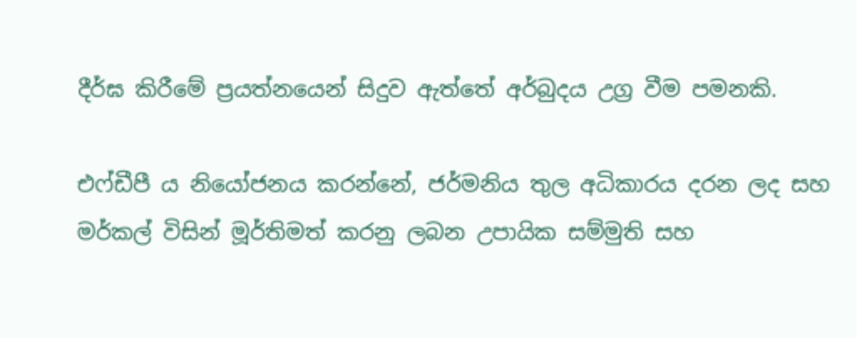දීර්ඝ කිරීමේ ප්‍රයත්නයෙන් සිදුව ඇත්තේ අර්බුදය උග්‍ර වීම පමනකි.

එෆ්ඩීපී ය නියෝජනය කරන්නේ, ජර්මනිය තුල අධිකාරය දරන ලද සහ මර්කල් විසින් මූර්තිමත් කරනු ලබන උපායික සම්මුති සහ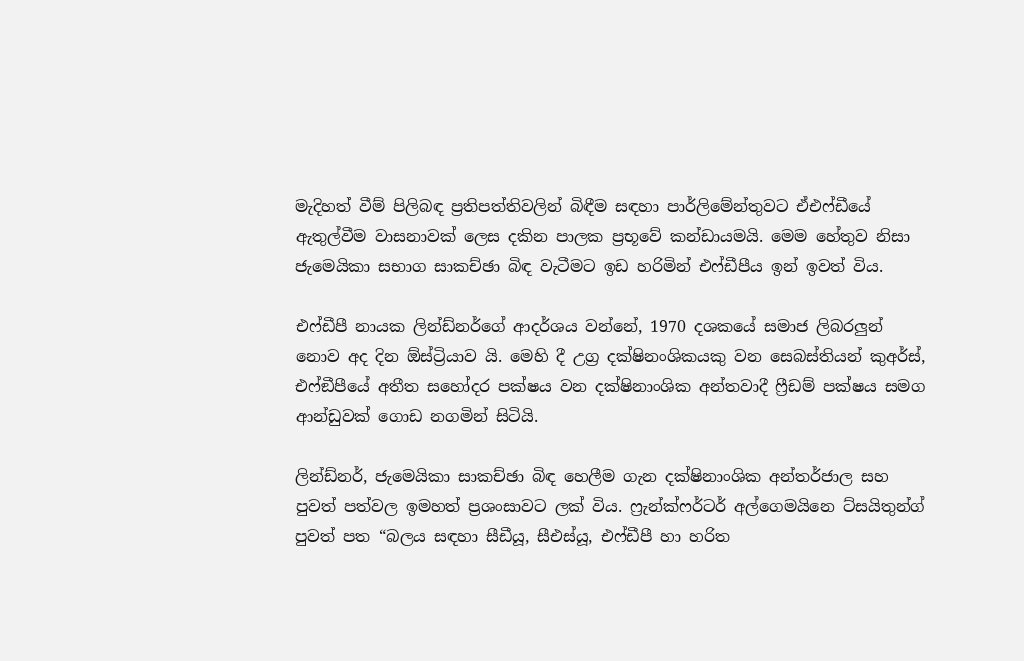මැදිහත් වීම් පිලිබඳ ප්‍රතිපත්තිවලින් බිඳීම සඳහා පාර්ලිමේන්තුවට ඒඑෆ්ඩීයේ ඇතුල්වීම වාසනාවක් ලෙස දකින පාලක ප්‍රභූවේ කන්ඩායමයි. මෙම හේතුව නිසා ජැමෙයිකා සභාග සාකච්ඡා බිඳ වැටීමට ඉඩ හරිමින් එෆ්ඩීපීය ඉන් ඉවත් විය.

එෆ්ඩීපී නායක ලින්ඩ්නර්ගේ ආදර්ශය වන්නේ, 1970 දශකයේ සමාජ ලිබරලුන් නොව අද දින ඕස්ට්‍රියාව යි. මෙහි දී උග්‍ර දක්ෂිනංශිකයකු වන සෙබස්තියන් කුඅර්ස්, එෆ්ඞීපීයේ අතීත සහෝදර පක්ෂය වන දක්ෂිනාංශික අන්තවාදී ෆ්‍රීඩම් පක්ෂය සමග ආන්ඩුවක් ගොඩ නගමින් සිටියි.

ලින්ඩ්නර්, ජැමෙයිකා සාකච්ඡා බිඳ හෙලීම ගැන දක්ෂිනාංශික අන්තර්ජාල සහ පුවත් පත්වල ඉමහත් ප්‍රශංසාවට ලක් විය. ෆ්‍රැන්ක්ෆර්ටර් අල්ගෙමයිනෙ ට්සයිතුන්ග් පුවත් පත “බලය සඳහා සීඩීයූ, සීඑස්යූ, එෆ්ඩීපී හා හරිත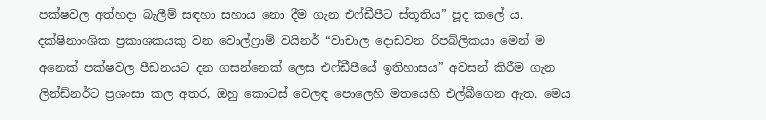පක්ෂවල අත්හදා බැලීම් සඳහා සහාය නො දීම ගැන එෆ්ඩීපීට ස්තූතිය” පූද කලේ ය. දක්ෂිනාංශික ප්‍රකාශකයකු වන වොල්ෆ්‍රාම් වයිනර් “වාචාල දොඩවන රිපබ්ලිකයා මෙන් ම අනෙක් පක්ෂවල පීඩනයට දන ගසන්නෙක් ලෙස එෆ්ඩීපීයේ ඉතිහාසය” අවසන් කිරීම ගැන ලින්ඩ්නර්ට ප්‍රශංසා කල අතර, ඔහු කොටස් වෙලඳ පොලෙහි මතයෙහි එල්බීගෙන ඇත. මෙය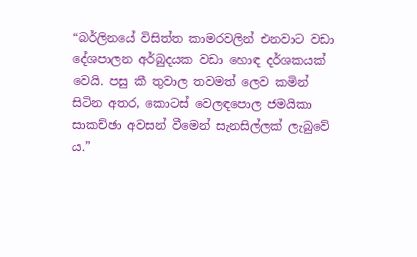“බර්ලිනයේ විසිත්ත කාමරවලින් එනවාට වඩා දේශපාලන අර්බුදයක වඩා හොඳ දර්ශකයක් වෙයි. පසු කී තුවාල තවමත් ලෙව කමින් සිටින අතර, කොටස් වෙලඳපොල ජමයිකා සාකච්ඡා අවසන් වීමෙන් සැනසිල්ලක් ලැබුවේ ය.”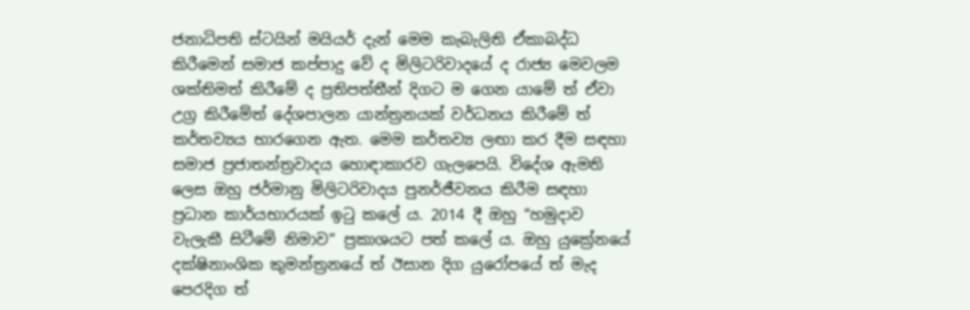ජනාධිපති ස්ටයින් මයියර් දැන් මෙම කැබැලිති ඒකාබද්ධ කිරීමෙන් සමාජ කප්පාදු වේ ද මිලිටරිවාදයේ ද රාජ්‍ය මෙවලම ශක්තිමත් කිරීමේ ද ප්‍රතිපත්තීන් දිගට ම ගෙන යාමේ ත් ඒවා උග්‍ර කිරීමේත් දේශපාලන යාන්ත්‍රනයක් වර්ධනය කිරීමේ ත් කර්තව්‍යය භාරගෙන ඇත. මෙම කර්තව්‍ය ලඟා කර දීම සඳහා සමාජ ප්‍රජාතන්ත්‍රවාදය හොඳාකාරව ගැලපෙයි. විදේශ ඇමති ලෙස ඔහු ජර්මානු මිලිටරිවාදය පුනර්ජීවනය කිරීම සඳහා ප්‍රධාන කාර්යභාරයක් ඉටු කලේ ය. 2014 දී ඔහු “හමුදාව වැලැකී සිටීමේ නිමාව” ප්‍රකාශයට පත් කලේ ය. ඔහු යුක්‍රේනයේ දක්ෂිනාංශික කුමන්ත්‍රනයේ ත් ඊසාන දිග යුරෝපයේ ත් මැද පෙරදිග ත්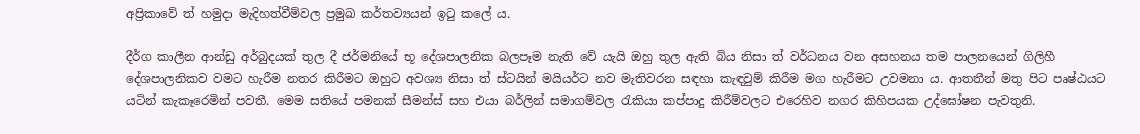අප්‍රිකාවේ ත් හමුදා මැදිහත්වීම්වල ප්‍රමුඛ කර්තව්‍යයන් ඉටු කලේ ය.

දීර්ග කාලීන ආන්ඩු අර්බුදයක් තුල දී ජර්මනියේ භූ දේශපාලනික බලපෑම නැති වේ යැයි ඔහු තුල ඇති බිය නිසා ත් වර්ධනය වන අසහනය තම පාලනයෙන් ගිලිහී දේශපාලනිකව වමට හැරීම නතර කිරීමට ඔහුට අවශ්‍ය නිසා ත් ස්ටයින් මයියර්ට නව මැතිවරන සඳහා කැඳවුම් කිරීම මග හැරීමට උවමනා ය. ආතතීන් මතු පිට පෘෂ්ඨයට යටින් කැකෑරෙමින් පවතී. මෙම සතියේ පමනක් සීමන්ස් සහ එයා බර්ලින් සමාගම්වල රැකියා කප්පාදු කිරීම්වලට එරෙහිව නගර කිහිපයක උද්ඝෝෂන පැවතුනි.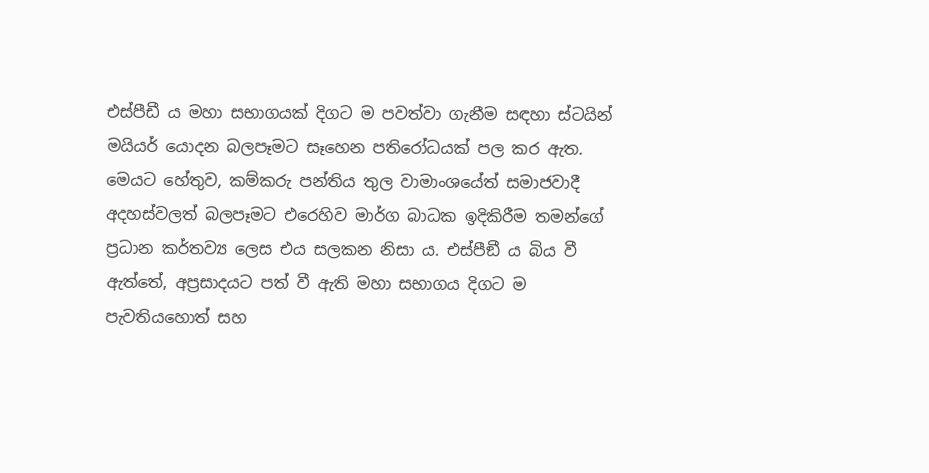එස්පීඩී ය මහා සභාගයක් දිගට ම පවත්වා ගැනීම සඳහා ස්ටයින් මයියර් යොදන බලපෑමට සෑහෙන පතිරෝධයක් පල කර ඇත. මෙයට හේතුව, කම්කරු පන්තිය තුල වාමාංශයේත් සමාජවාදී අදහස්වලත් බලපෑමට එරෙහිව මාර්ග බාධක ඉදිකිරීම තමන්ගේ ප්‍රධාන කර්තව්‍ය ලෙස එය සලකන නිසා ය. එස්පීඞී ය බිය වී ඇත්තේ, අප්‍රසාදයට පත් වී ඇති මහා සභාගය දිගට ම පැවතියහොත් සහ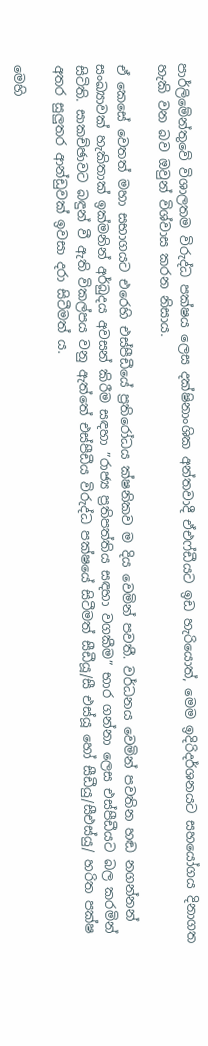පාර්ලිමේන්තුවේ විශාලතම විරුද්ධ පක්ෂය ලෙස දක්ෂිනාංශික අන්තවාදී ඒඑෆ්ඩීයට ඉඩ හැරියොත්, මෙම ඉදිරිදර්ශනයට සහයෝගය දිනාගත හැකි වන බව ඔවුන් විශ්වාස කරන නිසාය.

ඒ කෙසේ වෙතත් මහා සභාගයට එරෙහි එස්පීඩීයේ ප්‍රතිරෝධය ක්ෂනිකව ම දිය වෙමින් පවතී. වර්ධනය වෙමින් පවතින හඬ නගන්නන් සංඛ්‍යාවක් හැකිතාක් ඉක්මනින් අර්බුදය අවසන් කිරීම සඳහා ”රාජ්‍ය ප්‍රතිපත්තිය සඳහා වගකීම” භාර ගන්නා ලෙස එස්පීඩීයට බල කරමින් සිටිති. සාකච්ඡාවට බඳුන් වී ඇති විකල්පය වනු ඇත්තේ එස්පීඩීය විරුද්ධ පක්ෂයේ සිටීමත් සීඩීයූ/සී එස්යූ හෝ සීඩීයු/සීඑස්යු/ හරිත පක්ෂ අතර සුලුතර ආන්ඩුවක් ඉවසා දරා සිටීමත් ය.

මෙහි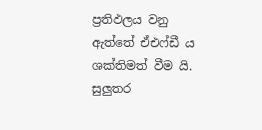ප්‍රතිඵලය වනු ඇත්තේ ඒඑෆ්ඩී ය ශක්තිමත් වීම යි. සුලුතර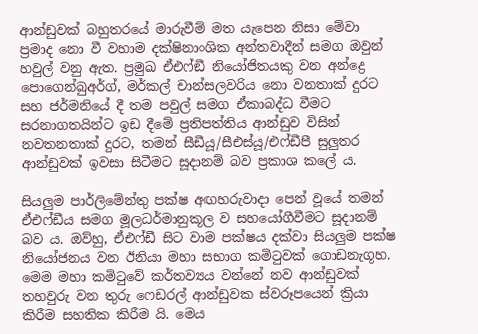ආන්ඩුවක් බහුතරයේ මාරුවීම් මත යැපෙන නිසා මේවා ප්‍රමාද නො වී වහාම දක්ෂිනාංශික අන්තවාදීන් සමග ඔවුන් හවුල් වනු ඇත. ප්‍රමුඛ ඒඑෆ්ඞී නියෝජිතයකු වන අන්ද්‍රෙ පොගෙන්බුඅර්ග්, මර්කල් චාන්සලවරිය නො වනතාක් දුරට සහ ජර්මනියේ දී තම පවුල් සමග ඒකාබද්ධ වීමට සරනාගතයින්ට ඉඩ දීමේ ප්‍රතිපත්තිය ආන්ඩුව විසින් නවතනතාක් දුරට, තමන් සීඩීයූ/සීඑස්යූ/එෆ්ඩීපී සුලුතර ආන්ඩුවක් ඉවසා සිටීමට සූදානම් බව ප්‍රකාශ කලේ ය.

සියලුම පාර්ලිමේන්තු පක්ෂ අඟහරුවාදා පෙන් වූයේ තමන් ඒඑෆ්ඩීය සමග මූලධර්මානුකූල ව සහයෝගීවීමට සූදානම් බව ය. ඔව්හු, ඒඑෆ්ඩී සිට වාම පක්ෂය දක්වා සියලුම පක්ෂ නියෝජනය වන ඊනියා මහා සභාග කමිටුවක් ගොඩනැගූහ. මෙම මහා කමිටුවේ කර්තව්‍යය වන්නේ නව ආන්ඩුවක් තහවුරු වන තුරු ෆෙඩරල් ආන්ඩුවක ස්වරූපයෙන් ක්‍රියා කිරීම සහතික කිරීම යි. මෙය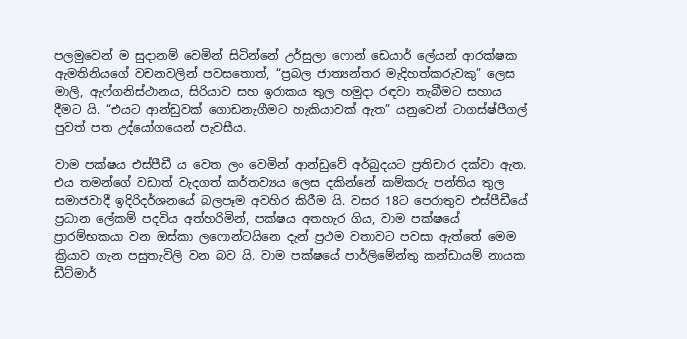පලමුවෙන් ම සුදානම් වෙමින් සිටින්නේ උර්සුලා ෆොන් ඩෙයාර් ලේයන් ආරක්ෂක ඇමතිනියගේ වචනවලින් පවසතොත්, “ප්‍රබල ජාත්‍යන්තර මැදිහත්කරුවකු” ලෙස මාලි, ඇෆ්ගනිස්ථානය, සිරියාව සහ ඉරාකය තුල හමුදා රඳවා තැබීමට සහාය දීමට යි. “එයට ආන්ඩුවක් ගොඩනැගීමට හැකියාවක් ඇත” යනුවෙන් ටාගස්ෂ්පීගල් පුවත් පත උද්යෝගයෙන් පැවසීය.

වාම පක්ෂය එස්පීඩී ය වෙත ලං වෙමින් ආන්ඩුවේ අර්බුදයට ප්‍රතිචාර දක්වා ඇත. එය තමන්ගේ වඩාත් වැදගත් කර්තව්‍යය ලෙස දකින්නේ කම්කරු පන්තිය තුල සමාජවාදී ඉදිරිදර්ශනයේ බලපෑම අවහිර කිරීම යි. වසර 18ට පෙරාතුව එස්පීඩීයේ ප්‍රධාන ලේකම් පදවිය අත්හරිමින්, පක්ෂය අතහැර ගිය, වාම පක්ෂයේ ප්‍රාරම්භකයා වන ඔස්කා ලෆොන්ටයිනෙ දැන් ප්‍රථම වතාවට පවසා ඇත්තේ මෙම ක්‍රියාව ගැන පසුතැවිලි වන බව යි. වාම පක්ෂයේ පාර්ලිමේන්තු කන්ඩායම් නායක ඩීට්මාර්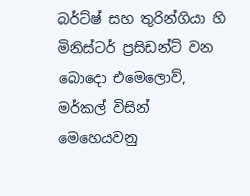බර්ට්ෂ් සහ තුරින්ගියා හි මිනිස්ටර් ප්‍රසිඩන්ට් වන බොදො එමෙලොව්, මර්කල් විසින් මෙහෙයවනු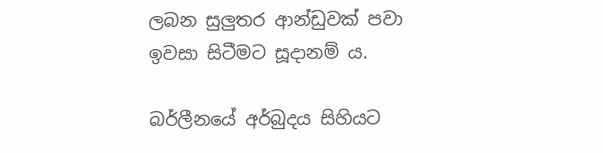ලබන සුලුතර ආන්ඩුවක් පවා ඉවසා සිටීමට සූදානම් ය.

බර්ලීනයේ අර්බුදය සිහියට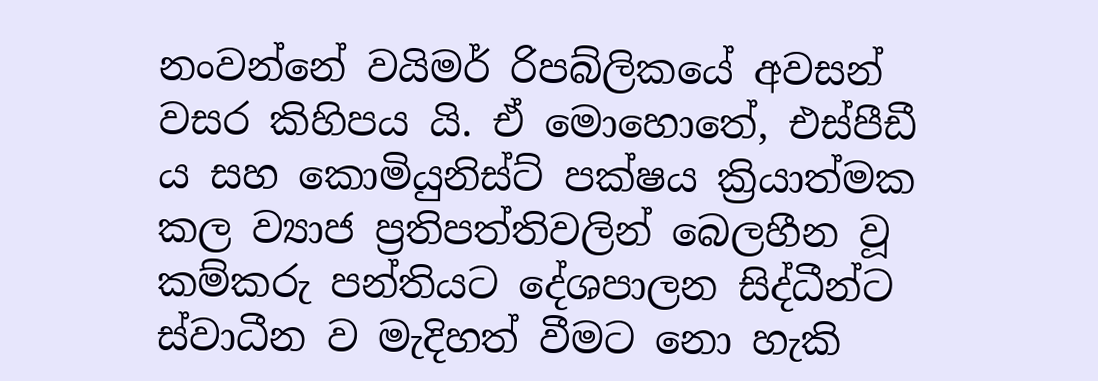නංවන්නේ වයිමර් රිපබ්ලිකයේ අවසන් වසර කිහිපය යි. ඒ මොහොතේ, එස්පීඩී ය සහ කොමියුනිස්ට් පක්ෂය ක්‍රියාත්මක කල ව්‍යාජ ප්‍රතිපත්තිවලින් බෙලහීන වූ කම්කරු පන්තියට දේශපාලන සිද්ධීන්ට ස්වාධීන ව මැදිහත් වීමට නො හැකි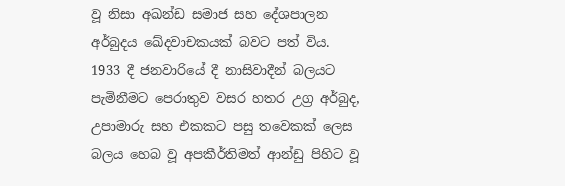වූ නිසා අඛන්ඩ සමාජ සහ දේශපාලන අර්බුදය ඛේදවාචකයක් බවට පත් විය. 1933 දී ජනවාරියේ දී නාසිවාදීන් බලයට පැමිනීමට පෙරාතුව වසර හතර උග්‍ර අර්බුද, උපාමාරු සහ එකකට පසු තවෙකක් ලෙස බලය හෙබ වූ අපකීර්තිමත් ආන්ඩු පිහිට වූ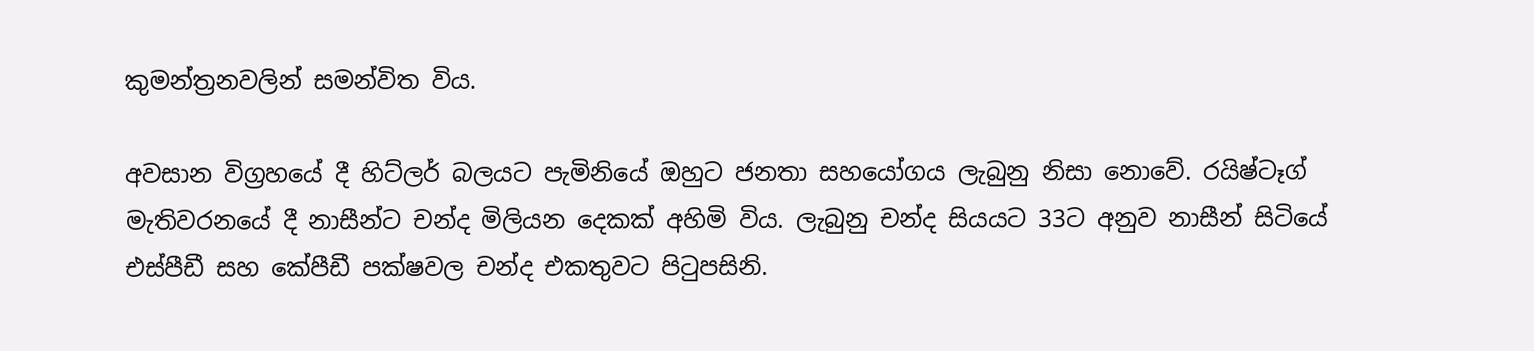කුමන්ත්‍රනවලින් සමන්විත විය.

අවසාන විග්‍රහයේ දී හිට්ලර් බලයට පැමිනියේ ඔහුට ජනතා සහයෝගය ලැබුනු නිසා නොවේ. රයිෂ්ටෑග් මැතිවරනයේ දී නාසීන්ට චන්ද මිලියන දෙකක් අහිමි විය. ලැබුනු චන්ද සියයට 33ට අනුව නාසීන් සිටියේ එස්පීඩී සහ කේපීඩී පක්ෂවල චන්ද එකතුවට පිටුපසිනි.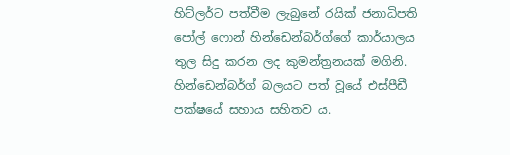හිට්ලර්ට පත්වීම ලැබුනේ රයික් ජනාධිපති පෝල් ෆොන් හින්ඩෙන්බර්ග්ගේ කාර්යාලය තුල සිදු කරන ලද කුමන්ත්‍රනයක් මගිනි. හින්ඩෙන්බර්ග් බලයට පත් වූයේ එස්පීඩී පක්ෂයේ සහාය සහිතව ය.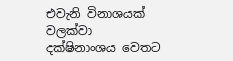එවැනි විනාශයක් වලක්වා දක්ෂිනාංශය වෙතට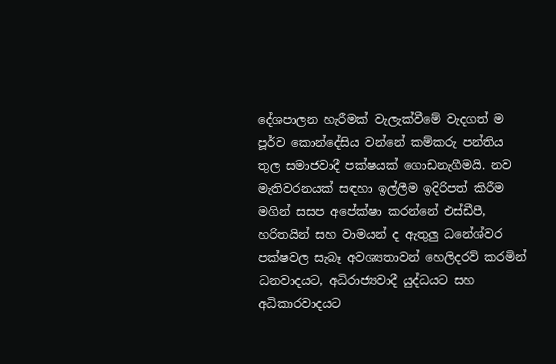දේශපාලන හැරීමක් වැලැක්වීමේ වැදගත් ම පූර්ව කොන්දේසිය වන්නේ කම්කරු පන්තිය තුල සමාජවාදී පක්ෂයක් ගොඩනැගීමයි. නව මැතිවරනයක් සඳහා ඉල්ලීම ඉදිරිපත් කිරීම මගින් සසප අපේක්ෂා කරන්නේ එස්ඩීපී, හරිතයින් සහ වාමයන් ද ඇතුලු ධනේශ්වර පක්ෂවල සැබෑ අවශ්‍යතාවන් හෙලිදරව් කරමින් ධනවාදයට, අධිරාජ්‍යවාදී යුද්ධයට සහ අධිකාරවාදයට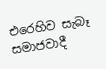එරෙහිව සැබෑ සමාජවාදී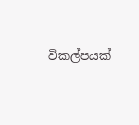විකල්පයක්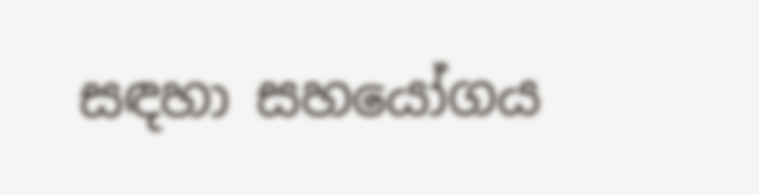සඳහා සහයෝගය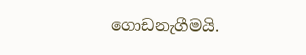ගොඩනැගීමයි.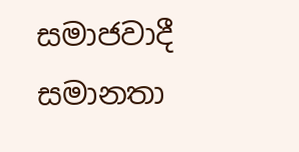සමාජවාදී සමානතා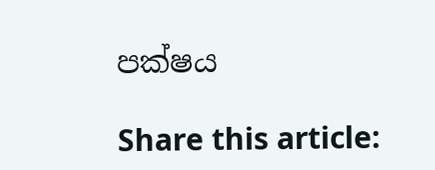පක්ෂය

Share this article: